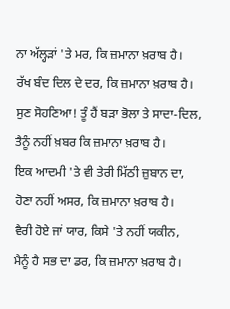ਨਾ ਅੱਲ੍ਹੜਾਂ 'ਤੇ ਮਰ, ਕਿ ਜ਼ਮਾਨਾ ਖ਼ਰਾਬ ਹੈ।
ਰੱਖ ਬੰਦ ਦਿਲ ਦੇ ਦਰ, ਕਿ ਜ਼ਮਾਨਾ ਖ਼ਰਾਬ ਹੈ।
ਸੁਣ ਸੋਹਣਿਆ! ਤੂੰ ਹੈਂ ਬੜਾ ਭੋਲਾ ਤੇ ਸਾਦਾ-ਦਿਲ,
ਤੈਨੂੰ ਨਹੀਂ ਖ਼ਬਰ ਕਿ ਜ਼ਮਾਨਾ ਖ਼ਰਾਬ ਹੈ।
ਇਕ ਆਦਮੀ 'ਤੇ ਵੀ ਤੇਰੀ ਮਿੱਠੀ ਜ਼ੁਬਾਨ ਦਾ,
ਹੋਣਾ ਨਹੀਂ ਅਸਰ, ਕਿ ਜ਼ਮਾਨਾ ਖ਼ਰਾਬ ਹੈ।
ਵੈਰੀ ਹੋਏ ਜਾਂ ਯਾਰ, ਕਿਸੇ 'ਤੇ ਨਹੀਂ ਯਕੀਨ,
ਮੈਨੂੰ ਹੈ ਸਭ ਦਾ ਡਰ, ਕਿ ਜ਼ਮਾਨਾ ਖ਼ਰਾਬ ਹੈ।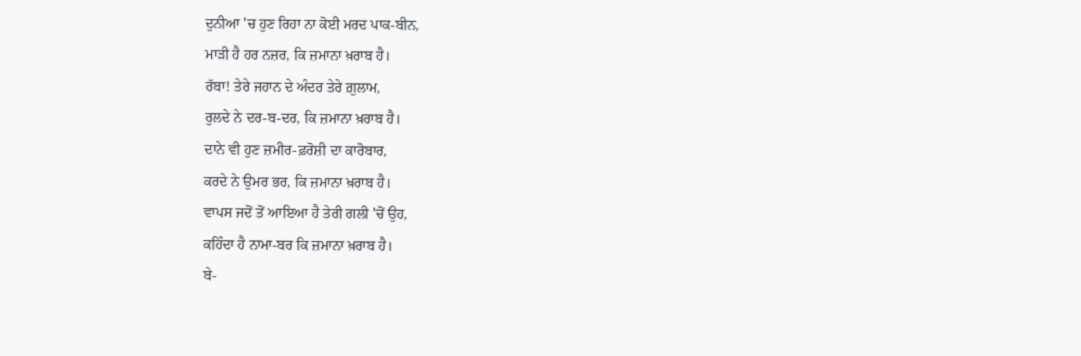ਦੁਨੀਆ 'ਚ ਹੁਣ ਰਿਹਾ ਨਾ ਕੋਈ ਮਰਦ ਪਾਕ-ਬੀਨ,
ਮਾੜੀ ਹੈ ਹਰ ਨਜ਼ਰ, ਕਿ ਜ਼ਮਾਨਾ ਖ਼ਰਾਬ ਹੈ।
ਰੱਬਾ! ਤੇਰੇ ਜਹਾਨ ਦੇ ਅੰਦਰ ਤੇਰੇ ਗ਼ੁਲਾਮ,
ਰੁਲਦੇ ਨੇ ਦਰ-ਬ-ਦਰ, ਕਿ ਜ਼ਮਾਨਾ ਖ਼ਰਾਬ ਹੈ।
ਦਾਨੇ ਵੀ ਹੁਣ ਜ਼ਮੀਰ-ਫ਼ਰੋਸ਼ੀ ਦਾ ਕਾਰੋਬਾਰ,
ਕਰਦੇ ਨੇ ਉਮਰ ਭਰ, ਕਿ ਜ਼ਮਾਨਾ ਖ਼ਰਾਬ ਹੈ।
ਵਾਪਸ ਜਦੋਂ ਤੋਂ ਆਇਆ ਹੈ ਤੇਰੀ ਗਲੀ 'ਚੋਂ ਉਹ,
ਕਹਿੰਦਾ ਹੈ ਨਾਮਾ-ਬਰ ਕਿ ਜ਼ਮਾਨਾ ਖ਼ਰਾਬ ਹੈ।
ਬੇ-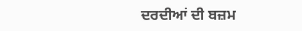ਦਰਦੀਆਂ ਦੀ ਬਜ਼ਮ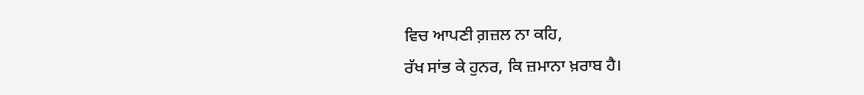ਵਿਚ ਆਪਣੀ ਗ਼ਜ਼ਲ ਨਾ ਕਹਿ,
ਰੱਖ ਸਾਂਭ ਕੇ ਹੁਨਰ, ਕਿ ਜ਼ਮਾਨਾ ਖ਼ਰਾਬ ਹੈ।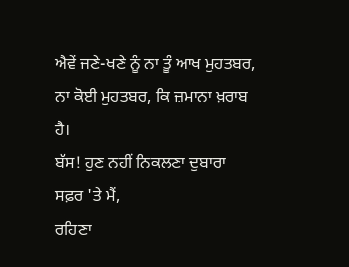ਐਵੇਂ ਜਣੇ-ਖਣੇ ਨੂੰ ਨਾ ਤੂੰ ਆਖ ਮੁਹਤਬਰ,
ਨਾ ਕੋਈ ਮੁਹਤਬਰ, ਕਿ ਜ਼ਮਾਨਾ ਖ਼ਰਾਬ ਹੈ।
ਬੱਸ! ਹੁਣ ਨਹੀਂ ਨਿਕਲਣਾ ਦੁਬਾਰਾ ਸਫ਼ਰ 'ਤੇ ਮੈਂ,
ਰਹਿਣਾ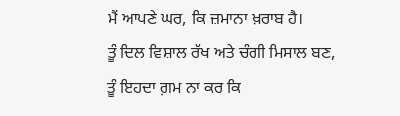ਮੈਂ ਆਪਣੇ ਘਰ, ਕਿ ਜ਼ਮਾਨਾ ਖ਼ਰਾਬ ਹੈ।
ਤੂੰ ਦਿਲ ਵਿਸ਼ਾਲ ਰੱਖ ਅਤੇ ਚੰਗੀ ਮਿਸਾਲ ਬਣ,
ਤੂੰ ਇਹਦਾ ਗ਼ਮ ਨਾ ਕਰ ਕਿ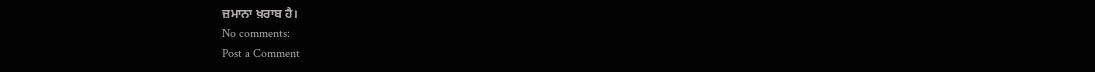ਜ਼ਮਾਨਾ ਖ਼ਰਾਬ ਹੈ।
No comments:
Post a Comment